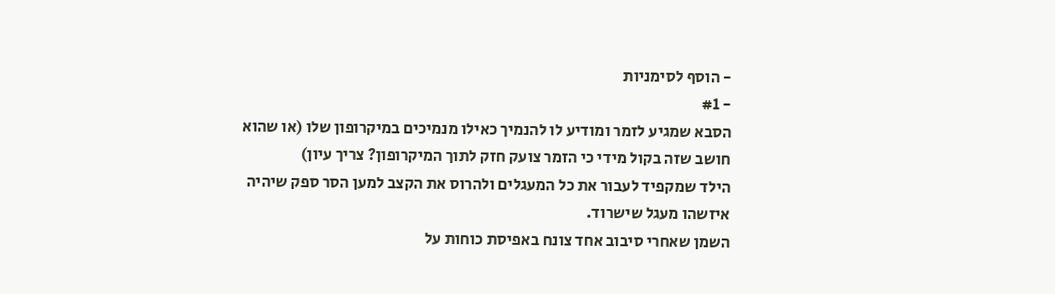- הוסף לסימניות
- #1
הסבא שמגיע לזמר ומודיע לו להנמיך כאילו מנמיכים במיקרופון שלו (או שהוא חושב שזה בקול מידי כי הזמר צועק חזק לתוך המיקרופון? צריך עיון)
הילד שמקפיד לעבור את כל המעגלים ולהרוס את הקצב למען הסר ספק שיהיה איזשהו מעגל שישרוד.
השמן שאחרי סיבוב אחד צונח באפיסת כוחות על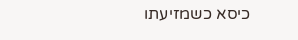כיסא כשמזיעתו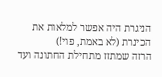הניגרת היה אפשר למלאות את הכינרת (לא באמת, פוי!)
הרזה שמתזז מתחילת החתונה ועד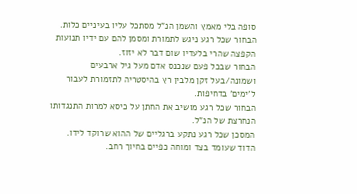סופה בלי מאמץ והשמן הנ"ל מסתכל עליו בעיניים כלות.
הבחור שכל רגע ניגש לתמורת ומסמן להם עם ידיו תנועות הקפצה שהרי בלעדיו שום דבר לא יזוז.
הבחור שבכל פעם שנכנס אדם מעל גיל ארבעים ושמונה/בעל זקן מלבין רץ בהיסטריה לתזמורת לעבור ל'ימים' בדחיפות.
הבחור שכל רגע מושיב את החתן על כיסא למרות התנגדותו הנחרצת של הנ"ל.
המסכן שכל רגע נתקע ברגליים של ההוא שרוקד לידו.
הדוד שעומד בצד ומוחה כפיים בחיוך רחב.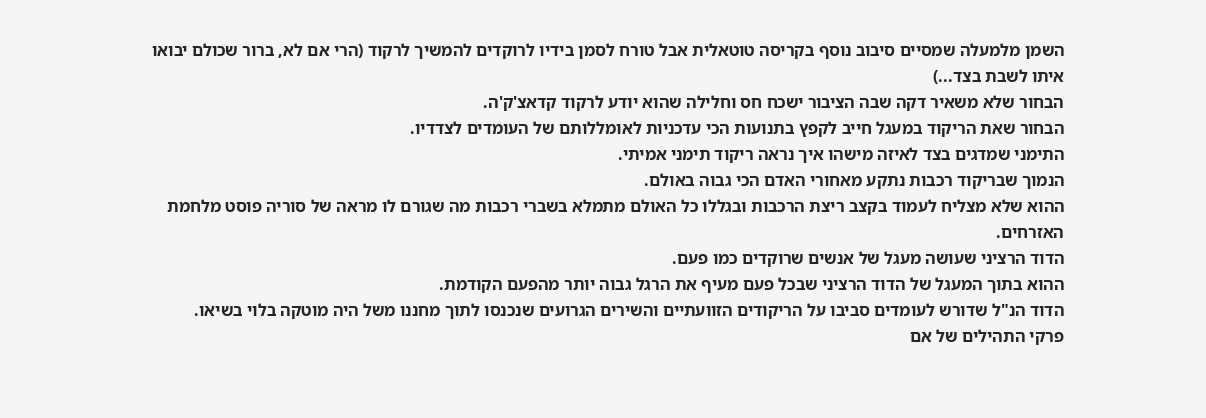השמן מלמעלה שמסיים סיבוב נוסף בקריסה טוטאלית אבל טורח לסמן בידיו לרוקדים להמשיך לרקוד (הרי אם לא, ברור שכולם יבואו איתו לשבת בצד...)
הבחור שלא משאיר דקה שבה הציבור ישכח חס וחלילה שהוא יודע לרקוד קדאצ'ק'ה.
הבחור שאת הריקוד במעגל חייב לקפץ בתנועות הכי עדכניות לאומללותם של העומדים לצדדיו.
התימני שמדגים בצד לאיזה מישהו איך נראה ריקוד תימני אמיתי.
הנמוך שבריקוד רכבות נתקע מאחורי האדם הכי גבוה באולם.
ההוא שלא מצליח לעמוד בקצב ריצת הרכבות ובגללו כל האולם מתמלא בשברי רכבות מה שגורם לו מראה של סוריה פוסט מלחמת האזרחים.
הדוד הרציני שעושה מעגל של אנשים שרוקדים כמו פעם.
ההוא בתוך המעגל של הדוד הרציני שבכל פעם מעיף את הרגל גבוה יותר מהפעם הקודמת.
הדוד הנ"ל שדורש לעומדים סביבו על הריקודים הזוועתיים והשירים הגרועים שנכנסו לתוך מחננו משל היה מוטקה בלוי בשיאו.
פרקי התהילים של אם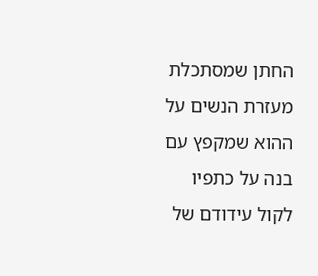החתן שמסתכלת מעזרת הנשים על ההוא שמקפץ עם בנה על כתפיו לקול עידודם של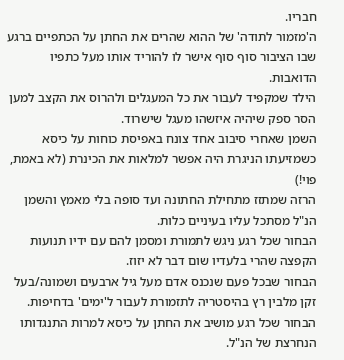חבריו.
ה'מזמור לתודה' של ההוא שהרים את החתן על הכתפיים ברגע שבו הציבור סוף סוף אישר לו להוריד אותו מעל כתפיו הדואבות.
הילד שמקפיד לעבור את כל המעגלים ולהרוס את הקצב למען הסר ספק שיהיה איזשהו מעגל שישרוד.
השמן שאחרי סיבוב אחד צונח באפיסת כוחות על כיסא כשמזיעתו הניגרת היה אפשר למלאות את הכינרת (לא באמת, פוי!)
הרזה שמתזז מתחילת החתונה ועד סופה בלי מאמץ והשמן הנ"ל מסתכל עליו בעיניים כלות.
הבחור שכל רגע ניגש לתמורת ומסמן להם עם ידיו תנועות הקפצה שהרי בלעדיו שום דבר לא יזוז.
הבחור שבכל פעם שנכנס אדם מעל גיל ארבעים ושמונה/בעל זקן מלבין רץ בהיסטריה לתזמורת לעבור ל'ימים' בדחיפות.
הבחור שכל רגע מושיב את החתן על כיסא למרות התנגדותו הנחרצת של הנ"ל.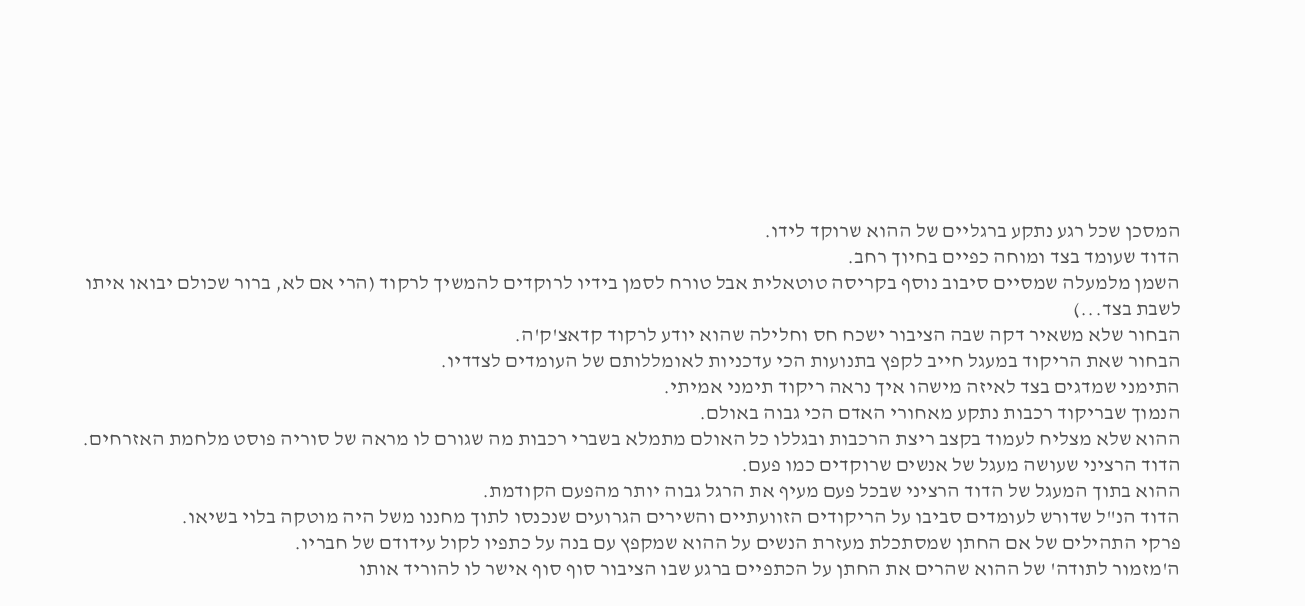המסכן שכל רגע נתקע ברגליים של ההוא שרוקד לידו.
הדוד שעומד בצד ומוחה כפיים בחיוך רחב.
השמן מלמעלה שמסיים סיבוב נוסף בקריסה טוטאלית אבל טורח לסמן בידיו לרוקדים להמשיך לרקוד (הרי אם לא, ברור שכולם יבואו איתו לשבת בצד...)
הבחור שלא משאיר דקה שבה הציבור ישכח חס וחלילה שהוא יודע לרקוד קדאצ'ק'ה.
הבחור שאת הריקוד במעגל חייב לקפץ בתנועות הכי עדכניות לאומללותם של העומדים לצדדיו.
התימני שמדגים בצד לאיזה מישהו איך נראה ריקוד תימני אמיתי.
הנמוך שבריקוד רכבות נתקע מאחורי האדם הכי גבוה באולם.
ההוא שלא מצליח לעמוד בקצב ריצת הרכבות ובגללו כל האולם מתמלא בשברי רכבות מה שגורם לו מראה של סוריה פוסט מלחמת האזרחים.
הדוד הרציני שעושה מעגל של אנשים שרוקדים כמו פעם.
ההוא בתוך המעגל של הדוד הרציני שבכל פעם מעיף את הרגל גבוה יותר מהפעם הקודמת.
הדוד הנ"ל שדורש לעומדים סביבו על הריקודים הזוועתיים והשירים הגרועים שנכנסו לתוך מחננו משל היה מוטקה בלוי בשיאו.
פרקי התהילים של אם החתן שמסתכלת מעזרת הנשים על ההוא שמקפץ עם בנה על כתפיו לקול עידודם של חבריו.
ה'מזמור לתודה' של ההוא שהרים את החתן על הכתפיים ברגע שבו הציבור סוף סוף אישר לו להוריד אותו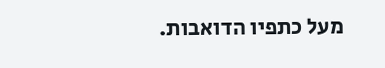מעל כתפיו הדואבות.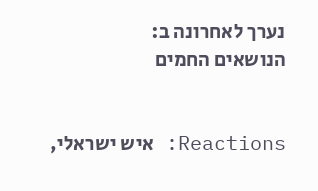נערך לאחרונה ב:
הנושאים החמים


Reactions: איש ישראלי,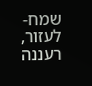שמח-לעזור, רעננה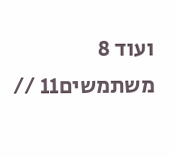ועוד 8 משתמשים11 //